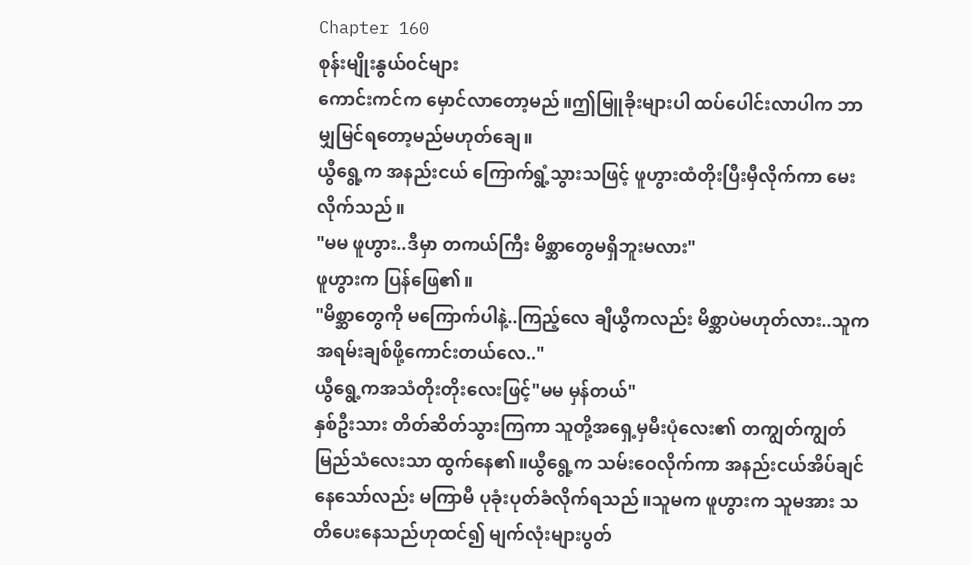Chapter 160
စုန်းမျိုးနွယ်၀င်များ
ကောင်းကင်က မှောင်လာတော့မည်။ဤမြူခိုးများပါ ထပ်ပေါင်းလာပါက ဘာမျှမြင်ရတော့မည်မဟုတ်ချေ။
ယွီရွေ့က အနည်းငယ် ကြောက်ရွံ့သွားသဖြင့် ဖူဟွားထံတိုးပြီးမှီလိုက်ကာ မေးလိုက်သည်။
"မမ ဖူဟွား..ဒီမှာ တကယ်ကြီး မိစ္ဆာတွေမရှိဘူးမလား"
ဖူဟွားက ပြန်ဖြေ၏။
"မိစ္ဆာတွေကို မကြောက်ပါနဲ့..ကြည့်လေ ချီယွီကလည်း မိစ္ဆာပဲမဟုတ်လား..သူက အရမ်းချစ်ဖို့ကောင်းတယ်လေ.."
ယွီရွေ့ကအသံတိုးတိုးလေးဖြင့်"မမ မှန်တယ်"
နှစ်ဦးသား တိတ်ဆိတ်သွားကြကာ သူတို့အရှေ့မှမီးပုံလေး၏ တကျွတ်ကျွတ်မြည်သံလေးသာ ထွက်နေ၏။ယွီရွေ့က သမ်းဝေလိုက်ကာ အနည်းငယ်အိပ်ချင်နေသော်လည်း မကြာမီ ပုခုံးပုတ်ခံလိုက်ရသည်။သူမက ဖူဟွားက သူမအား သတိပေးနေသည်ဟုထင်၍ မျက်လုံးများပွတ်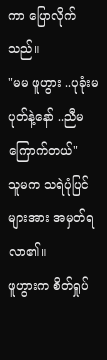ကာ ပြောလိုက်သည်။
"မမ ဖူဟွား ..ပုခုံးမပုတ်နဲ့နော် ..ညီမကြောက်တယ်"
သူမက သရဲပုံပြင်များအား အမှတ်ရလာ၏။
ဖူဟွားက စိတ်ရှုပ်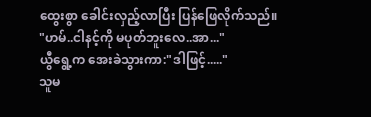ထွေးစွာ ခေါင်းလှည့်လာပြီး ပြန်ဖြေလိုက်သည်။
"ဟမ်..ငါနင့်ကို မပုတ်ဘူးလေ..အာ..."
ယွီရွေ့က အေးခဲသွားကာ:"ဒါဖြင့်....."
သူမ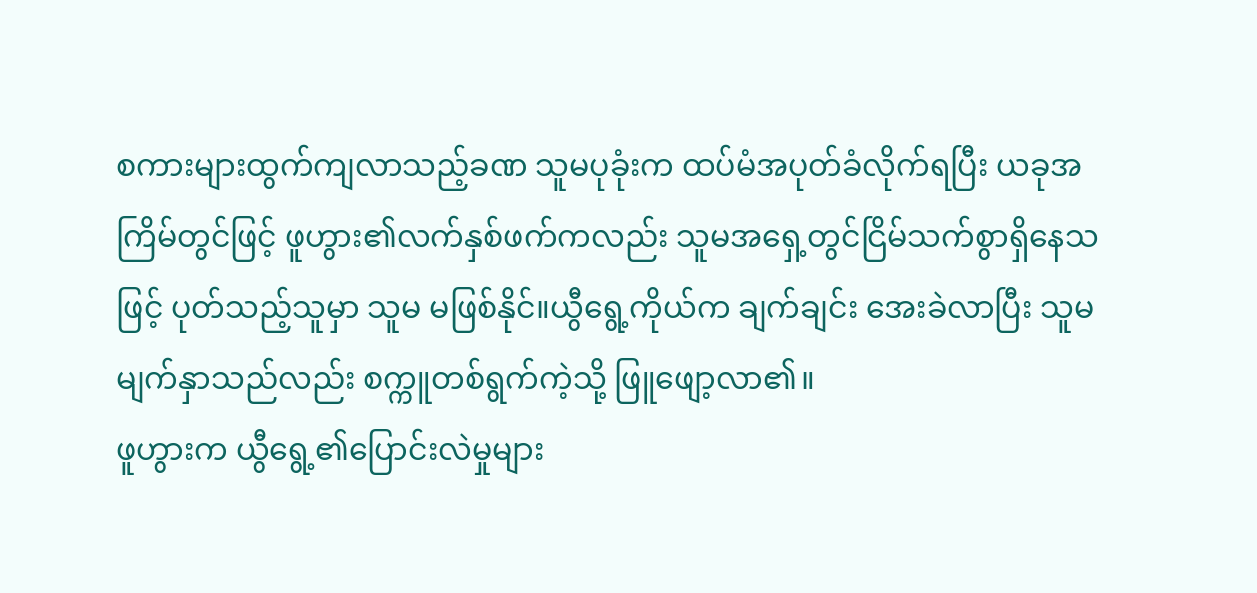စကားများထွက်ကျလာသည့်ခဏ သူမပုခုံးက ထပ်မံအပုတ်ခံလိုက်ရပြီး ယခုအကြိမ်တွင်ဖြင့် ဖူဟွား၏လက်နှစ်ဖက်ကလည်း သူမအရှေ့တွင်ငြိမ်သက်စွာရှိနေသဖြင့် ပုတ်သည့်သူမှာ သူမ မဖြစ်နိုင်။ယွီရွေ့ကိုယ်က ချက်ချင်း အေးခဲလာပြီး သူမမျက်နှာသည်လည်း စက္ကူတစ်ရွက်ကဲ့သို့ ဖြူဖျော့လာ၏။
ဖူဟွားက ယွီရွေ့၏ပြောင်းလဲမှုများ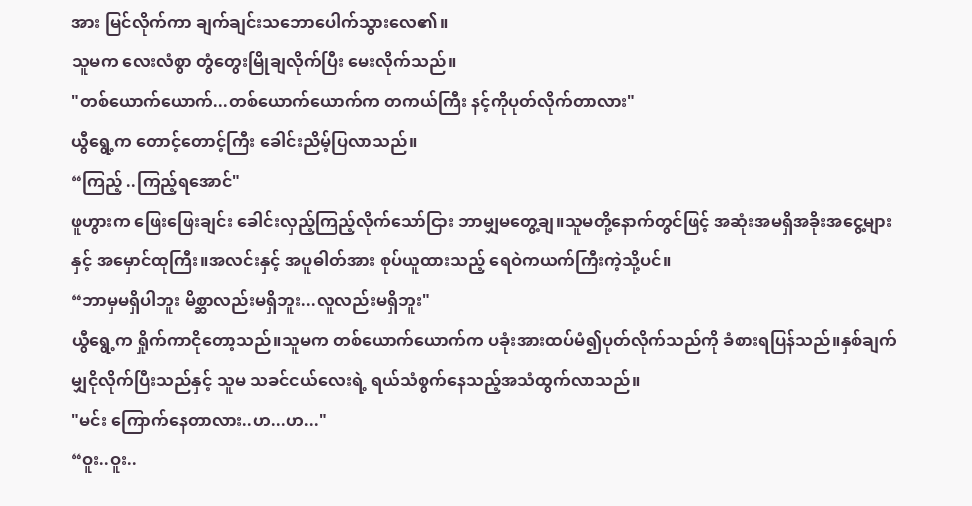အား မြင်လိုက်ကာ ချက်ချင်းသဘောပေါက်သွားလေ၏။
သူမက လေးလံစွာ တွံတွေးမြိုချလိုက်ပြီး မေးလိုက်သည်။
"တစ်ယောက်ယောက်...တစ်ယောက်ယောက်က တကယ်ကြီး နင့်ကိုပုတ်လိုက်တာလား"
ယွီရွေ့က တောင့်တောင့်ကြီး ခေါင်းညိမ့်ပြလာသည်။
“ကြည့် ..ကြည့်ရအောင်"
ဖူဟွားက ဖြေးဖြေးချင်း ခေါင်းလှည့်ကြည့်လိုက်သော်ငြား ဘာမျှမတွေ့ချ။သူမတို့နောက်တွင်ဖြင့် အဆုံးအမရှိအခိုးအငွေ့များနှင့် အမှောင်ထုကြီး။အလင်းနှင့် အပူဓါတ်အား စုပ်ယူထားသည့် ရေဝဲကယက်ကြီးကဲ့သို့ပင်။
“ဘာမှမရှိပါဘူး မိစ္ဆာလည်းမရှိဘူး...လူလည်းမရှိဘူး"
ယွီရွေ့က ရှိုက်ကာငိုတော့သည်။သူမက တစ်ယောက်ယောက်က ပခုံးအားထပ်မံ၍ပုတ်လိုက်သည်ကို ခံစားရပြန်သည်။နှစ်ချက်မျှငိုလိုက်ပြီးသည်နှင့် သူမ သခင်ငယ်လေးရဲ့ ရယ်သံစွက်နေသည့်အသံထွက်လာသည်။
"မင်း ကြောက်နေတာလား..ဟ...ဟ..."
“ဝူး..ဝူး..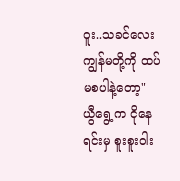ဝူး..သခင်လေး ကျွန်မတို့ကို ထပ်မစပါနဲ့တော့"
ယွီရွေ့က ငိုနေရင်းမှ စူးစူးဝါး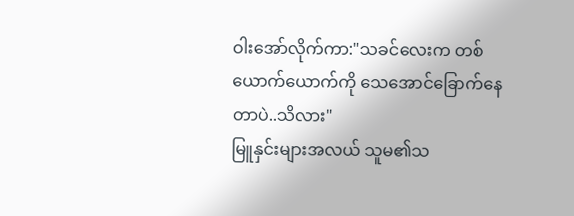ဝါးအော်လိုက်ကာ:"သခင်လေးက တစ်ယောက်ယောက်ကို သေအောင်ခြောက်နေတာပဲ..သိလား"
မြူနှင်းများအလယ် သူမ၏သ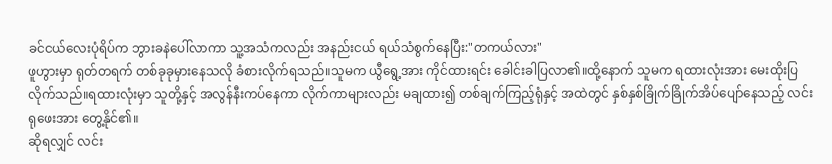ခင်ငယ်လေးပုံရိပ်က ဘွားခနဲပေါ်လာကာ သူ့အသံကလည်း အနည်းငယ် ရယ်သံစွက်နေပြီး:"တကယ်လား"
ဖူဟွားမှာ ရုတ်တရက် တစ်ခုခုမှားနေသလို ခံစားလိုက်ရသည်။သူမက ယွီရွေ့အား ကိုင်ထားရင်း ခေါင်းခါပြလာ၏။ထို့နောက် သူမက ရထားလုံးအား မေးထိုးပြလိုက်သည်။ရထားလုံးမှာ သူတို့နှင့် အလွန်နီးကပ်နေကာ လိုက်ကာများလည်း မချထား၍ တစ်ချက်ကြည့်ရုံနှင့် အထဲတွင် နှစ်နှစ်ခြိုက်ခြိုက်အိပ်ပျော်နေသည့် လင်းရုဖေးအား တွေ့နိုင်၏။
ဆိုရလျှင် လင်း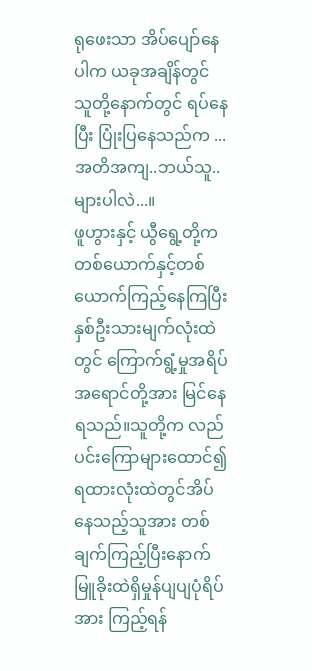ရုဖေးသာ အိပ်ပျော်နေပါက ယခုအချိန်တွင် သူတို့နောက်တွင် ရပ်နေပြီး ပြုံးပြနေသည်က ...
အတိအကျ..ဘယ်သူ..များပါလဲ...။
ဖူဟွားနှင့် ယွီရွေ့တို့ကတစ်ယောက်နှင့်တစ်ယောက်ကြည့်နေကြပြီး နှစ်ဦးသားမျက်လုံးထဲတွင် ကြောက်ရွံ့မှုအရိပ်အရောင်တို့အား မြင်နေရသည်။သူတို့က လည်ပင်းကြောများထောင်၍ ရထားလုံးထဲတွင်အိပ်နေသည့်သူအား တစ်ချက်ကြည့်ပြီးနောက် မြူခိုးထဲရှိမှုန်ပျပျပုံရိပ်အား ကြည့်ရန်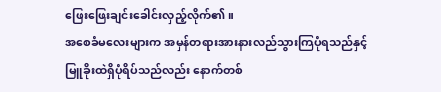ဖြေးဖြေးချင်းခေါင်းလှည့်လိုက်၏။
အစေခံမလေးများက အမှန်တရားအားနားလည်သွားကြပုံရသည်နှင့် မြူခိုးထဲရှိပုံရိပ်သည်လည်း နောက်တစ်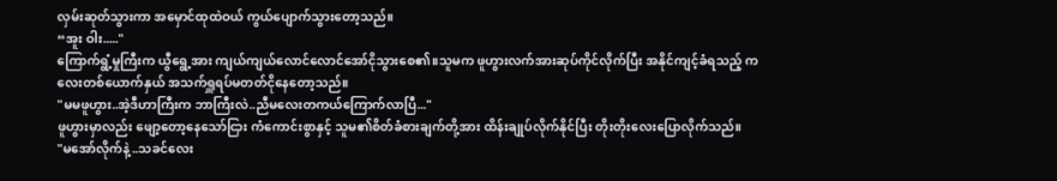လှမ်းဆုတ်သွားကာ အမှောင်ထုထဲဝယ် ကွယ်ပျောက်သွားတော့သည်။
“အူး ဝါး....."
ကြောက်ရွံ့မှုကြီးက ယွီရွေ့အား ကျယ်ကျယ်လောင်လောင်အော်ငိုသွားစေ၏။သူမက ဖူဟွားလက်အားဆုပ်ကိုင်လိုက်ပြီး အနိုင်ကျင့်ခံရသည့် ကလေးတစ်ယောက်နှယ် အသက်ရှူရပ်မတတ်ငိုနေတော့သည်။
"မမဖူဟွား..အဲ့ဒီဟာကြီးက ဘာကြီးလဲ..ညီမလေးတကယ်ကြောက်လာပြီ..."
ဖူဟွားမှာလည်း ဖျော့တော့နေသော်ငြား ကံကောင်းစွာနှင့် သူမ၏စိတ်ခံစားချက်တို့အား ထိန်းချုပ်လိုက်နိုင်ပြီး တိုးတိုးလေးပြောလိုက်သည်။
"မအော်လိုက်နဲ့ ..သခင်လေး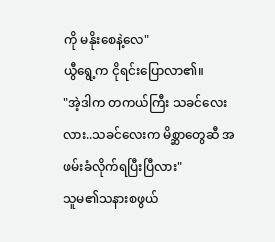ကို မနိုးစေနဲ့လေ"
ယွီရွေ့က ငိုရင်းပြောလာ၏။
"အဲ့ဒါက တကယ်ကြီး သခင်လေးလား..သခင်လေးက မိစ္ဆာတွေဆီ အဖမ်းခံလိုက်ရပြီးပြီလား"
သူမ၏သနားစဖွယ်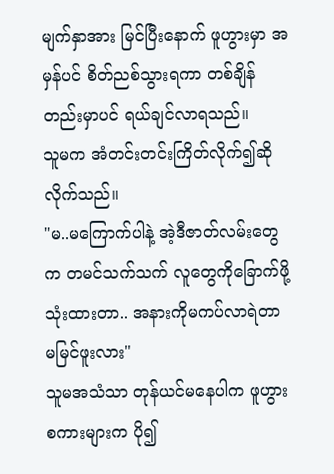မျက်နှာအား မြင်ပြီးနောက် ဖူဟွားမှာ အမှန်ပင် စိတ်ညစ်သွားရကာ တစ်ချိန်တည်းမှာပင် ရယ်ချင်လာရသည်။
သူမက အံတင်းတင်းကြိတ်လိုက်၍ဆိုလိုက်သည်။
"မ..မကြောက်ပါနဲ့ အဲ့ဒီဇာတ်လမ်းတွေက တမင်သက်သက် လူတွေကိုခြောက်ဖို့သုံးထားတာ.. အနားကိုမကပ်လာရဲတာ မမြင်ဖူးလား"
သူမအသံသာ တုန်ယင်မနေပါက ဖူဟွားစကားများက ပို၍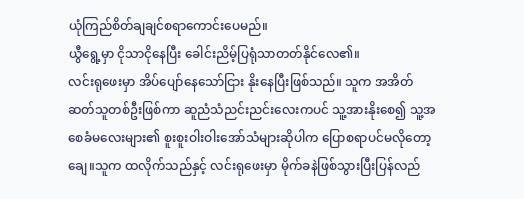ယုံကြည်စိတ်ချချင်စရာကောင်းပေမည်။
ယွီရွေ့မှာ ငိုသာငိုနေပြီး ခေါင်းညိမ့်ပြရုံသာတတ်နိုင်လေ၏။
လင်းရုဖေးမှာ အိပ်ပျော်နေသော်ငြား နိုးနေပြီးဖြစ်သည်။ သူက အအိတ်ဆတ်သူတစ်ဦးဖြစ်ကာ ဆူညံသံညင်းညင်းလေးကပင် သူ့အားနိုးစေ၍ သူ့အစေခံမလေးများ၏ စူးစူးဝါးဝါးအော်သံများဆိုပါက ပြောစရာပင်မလိုတော့ချေ။သူက ထလိုက်သည်နှင့် လင်းရုဖေးမှာ မိုက်ခနဲဖြစ်သွားပြီးပြန်လည်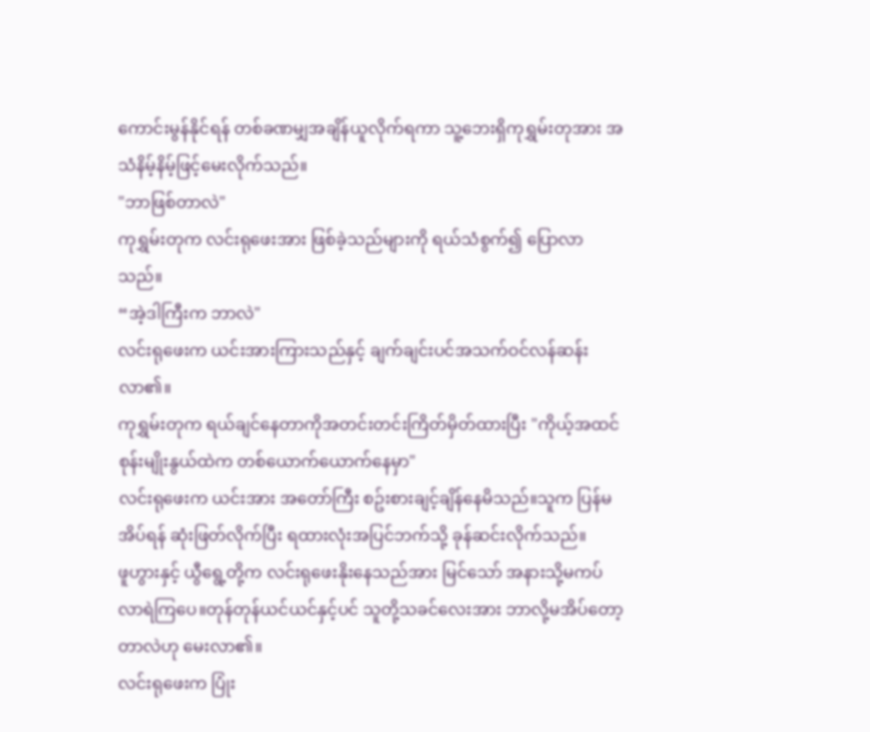ကောင်းမွန်နိုင်ရန် တစ်ခဏမျှအချိန်ယူလိုက်ရကာ သူ့ဘေးရှိကုရွှမ်းတုအား အသံနိမ့်နိမ့်ဖြင့်မေးလိုက်သည်။
"ဘာဖြစ်တာလဲ"
ကုရွှမ်းတုက လင်းရုဖေးအား ဖြစ်ခဲ့သည်များကို ရယ်သံစွက်၍ ပြောလာသည်။
“အဲ့ဒါကြီးက ဘာလဲ"
လင်းရုဖေးက ယင်းအားကြားသည်နှင့် ချက်ချင်းပင်အသက်ဝင်လန်ဆန်းလာ၏။
ကုရွှမ်းတုက ရယ်ချင်နေတာကိုအတင်းတင်းကြိတ်မှိတ်ထားပြီး "ကိုယ့်အထင် စုန်းမျိုးနွယ်ထဲက တစ်ယောက်ယောက်နေမှာ"
လင်းရုဖေးက ယင်းအား အတော်ကြီး စဥ်းစားချင့်ချိန်နေမိသည်။သူက ပြန်မအိပ်ရန် ဆုံးဖြတ်လိုက်ပြီး ရထားလုံးအပြင်ဘက်သို့ ခုန်ဆင်းလိုက်သည်။
ဖူဟွားနှင့် ယွီရွေ့တို့က လင်းရုဖေးနိုးနေသည်အား မြင်သော် အနားသို့မကပ်လာရဲကြပေ။တုန်တုန်ယင်ယင်နှင့်ပင် သူတို့သခင်လေးအား ဘာလို့မအိပ်တော့တာလဲဟု မေးလာ၏။
လင်းရုဖေးက ပြုံး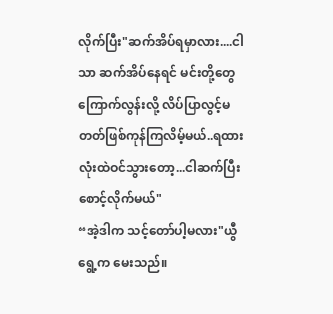လိုက်ပြီး"ဆက်အိပ်ရမှာလား....ငါသာ ဆက်အိပ်နေရင် မင်းတို့တွေကြောက်လွန်းလို့ လိပ်ပြာလွင့်မတတ်ဖြစ်ကုန်ကြလိမ့်မယ်..ရထားလုံးထဲဝင်သွားတော့...ငါဆက်ပြီးစောင့်လိုက်မယ်"
“အဲ့ဒါက သင့်တော်ပါ့မလား"ယွီရွေ့က မေးသည်။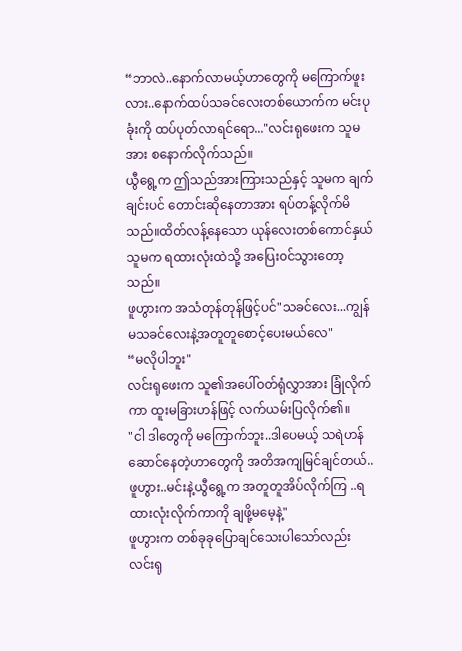“ဘာလဲ..နောက်လာမယ့်ဟာတွေကို မကြောက်ဖူးလား..နောက်ထပ်သခင်လေးတစ်ယောက်က မင်းပုခုံးကို ထပ်ပုတ်လာရင်ရော..."လင်းရုဖေးက သူမအား စနောက်လိုက်သည်။
ယွီရွေ့က ဤသည်အားကြားသည်နှင့် သူမက ချက်ချင်းပင် တောင်းဆိုနေတာအား ရပ်တန့်လိုက်မိသည်။ထိတ်လန့်နေသော ယုန်လေးတစ်ကောင်နှယ် သူမက ရထားလုံးထဲသို့ အပြေး၀င်သွားတော့သည်။
ဖူဟွားက အသံတုန်တုန်ဖြင့်ပင်"သခင်လေး...ကျွန်မသခင်လေးနဲ့အတူတူစောင့်ပေးမယ်လေ"
“မလိုပါဘူး"
လင်းရုဖေးက သူ၏အပေါ်ဝတ်ရုံလွှာအား ခြုံလိုက်ကာ ထူးမခြားဟန်ဖြင့် လက်ယမ်းပြလိုက်၏။
"ငါ ဒါတွေကို မကြောက်ဘူး..ဒါပေမယ့် သရဲဟန်ဆောင်နေတဲ့ဟာတွေကို အတိအကျမြင်ချင်တယ်..ဖူဟွား..မင်းနဲ့ယွီရွေ့က အတူတူအိပ်လိုက်ကြ ..ရထားလုံးလိုက်ကာကို ချဖို့မမေ့နဲ့"
ဖူဟွားက တစ်ခုခုပြောချင်သေးပါသော်လည်း လင်းရု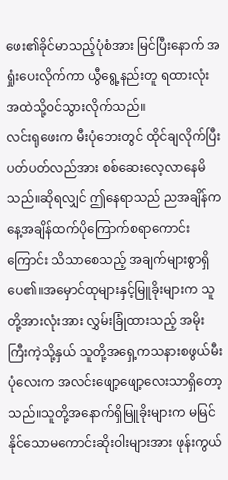ဖေး၏ခိုင်မာသည့်ပုံစံအား မြင်ပြီးနောက် အရှုံးပေးလိုက်ကာ ယွီရွေ့နည်းတူ ရထားလုံးအထဲသို့၀င်သွားလိုက်သည်။
လင်းရုဖေးက မီးပုံဘေးတွင် ထိုင်ချလိုက်ပြီး ပတ်ပတ်လည်အား စစ်ဆေးလေ့လာနေမိသည်။ဆိုရလျှင် ဤနေရာသည် ညအချိန်က နေ့အချိန်ထက်ပိုကြောက်စရာကောင်းကြောင်း သိသာစေသည့် အချက်များစွာရှိပေ၏။အမှောင်ထုများနှင့်မြူခိုးများက သူတို့အားလုံးအား လွှမ်းခြုံထားသည့် အမိုးကြီးကဲ့သို့နှယ် သူတို့အရှေ့ကသနားစဖွယ်မီးပုံလေးက အလင်းဖျော့ဖျော့လေးသာရှိတော့သည်။သူတို့အနောက်ရှိမြူခိုးများက မမြင်နိုင်သောမကောင်းဆိုးဝါးများအား ဖုန်းကွယ်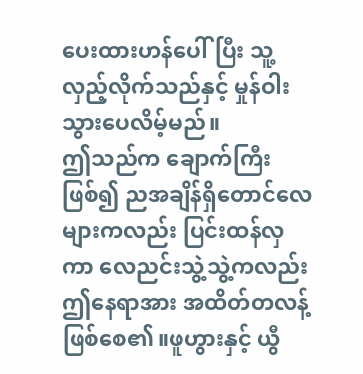ပေးထားဟန်ပေါ်ပြီး သူ့လှည့်လိုက်သည်နှင့် မှုန်ဝါးသွားပေလိမ့်မည်။
ဤသည်က ချောက်ကြီးဖြစ်၍ ညအချိန်ရှိတောင်လေများကလည်း ပြင်းထန်လှကာ လေညင်းသွဲ့သွဲ့ကလည်း ဤနေရာအား အထိတ်တလန့်ဖြစ်စေ၏။ဖူဟွားနှင့် ယွီ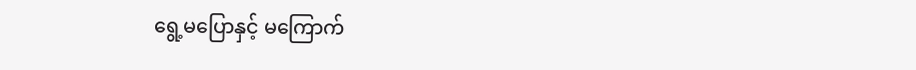ရွေ့မပြောနှင့် မကြောက်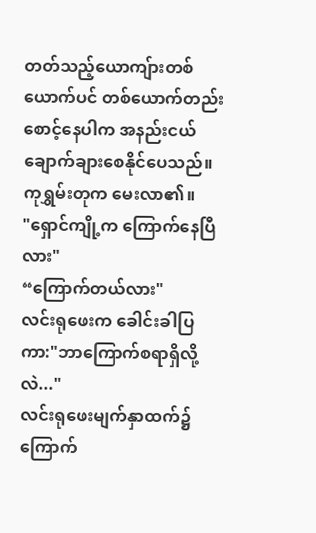တတ်သည့်ယောကျ်ားတစ်ယောက်ပင် တစ်ယောက်တည်းစောင့်နေပါက အနည်းငယ် ချောက်ချားစေနိုင်ပေသည်။
ကုရွှမ်းတုက မေးလာ၏။
"ရှောင်ကျို့က ကြောက်နေပြီလား"
“ကြောက်တယ်လား"
လင်းရုဖေးက ခေါင်းခါပြကာ:"ဘာကြောက်စရာရှိလို့လဲ..."
လင်းရုဖေးမျက်နှာထက်၌ ကြောက်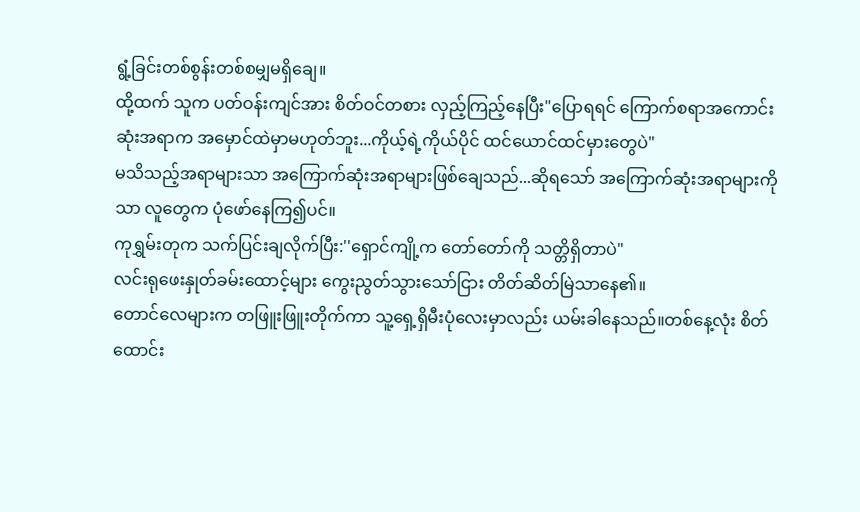ရွံ့ခြင်းတစ်စွန်းတစ်စမျှမရှိချေ။
ထို့ထက် သူက ပတ်ဝန်းကျင်အား စိတ်ဝင်တစား လှည့်ကြည့်နေပြီး"ပြောရရင် ကြောက်စရာအကောင်းဆုံးအရာက အမှောင်ထဲမှာမဟုတ်ဘူး...ကိုယ့်ရဲ့ကိုယ်ပိုင် ထင်ယောင်ထင်မှားတွေပဲ"
မသိသည့်အရာများသာ အကြောက်ဆုံးအရာများဖြစ်ချေသည်...ဆိုရသော် အကြောက်ဆုံးအရာများကိုသာ လူတွေက ပုံဖော်နေကြ၍ပင်။
ကုရွှမ်းတုက သက်ပြင်းချလိုက်ပြီး:''ရှောင်ကျို့က တော်တော်ကို သတ္တိရှိတာပဲ"
လင်းရုဖေးနှုတ်ခမ်းထောင့်များ ကွေးညွတ်သွားသော်ငြား တိတ်ဆိတ်မြဲသာနေ၏။
တောင်လေများက တဖြူးဖြူးတိုက်ကာ သူ့ရှေ့ရှိမီးပုံလေးမှာလည်း ယမ်းခါနေသည်။တစ်နေ့လုံး စိတ်ထောင်း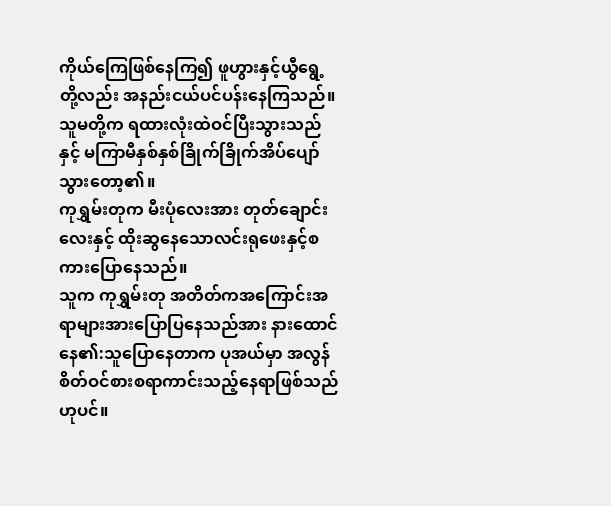ကိုယ်ကြေဖြစ်နေကြ၍ ဖူဟွားနှင့်ယွီရွေ့တို့လည်း အနည်းငယ်ပင်ပန်းနေကြသည်။သူမတို့က ရထားလုံးထဲဝင်ပြီးသွားသည်နှင့် မကြာမီနှစ်နှစ်ခြိုက်ခြိုက်အိပ်ပျော်သွားတော့၏။
ကုရွှမ်းတုက မီးပုံလေးအား တုတ်ချောင်းလေးနှင့် ထိုးဆွနေသောလင်းရုဖေးနှင့်စကားပြောနေသည်။
သူက ကုရွှမ်းတု အတိတ်ကအကြောင်းအရာများအားပြောပြနေသည်အား နားထောင်နေ၏:သူပြောနေတာက ပုအယ်မှာ အလွန်စိတ်ဝင်စားစရာကာင်းသည့်နေရာဖြစ်သည်ဟုပင်။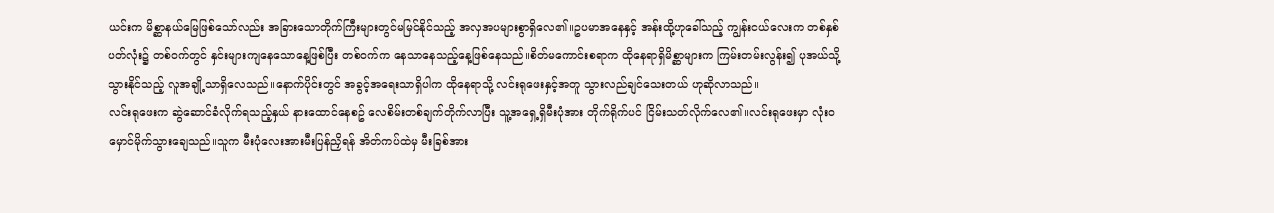ယင်းက မိစ္ဆာနယ်မြေဖြစ်သော်လည်း အခြားသောတိုက်ကြီးများတွင်မမြင်နိုင်သည့် အလှအပများစွာရှိလေ၏။ဥပမာအနေနှင့် အန်းထို့ဟုခေါ်သည့် ကျွန်းငယ်လေးက တစ်နှစ်ပတ်လုံး၌ တစ်ဝက်တွင် နှင်းများကျနေသောနေ့ဖြစ်ပြီး တစ်ဝက်က နေသာနေသည့်နေ့ဖြစ်နေသည်။စိတ်မကောင်းစရာက ထိုနေရာရှိမိစ္ဆာများက ကြမ်းတမ်းလွန်း၍ ပုအယ်သို့သွားနိုင်သည့် လူအချို့သာရှိလေသည်။နောက်ပိုင်းတွင် အခွင့်အရေးသာရှိပါက ထိုနေရာသို့ လင်းရုဖေးနှင့်အတူ သွားလည်ချင်သေးတယ် ဟုဆိုလာသည်။
လင်းရုဖေးက ဆွဲဆောင်ခံလိုက်ရသည့်နှယ် နားထောင်နေစဥ် လေစိမ်းတစ်ချက်တိုက်လာပြီး သူ့အရှေ့ရှိမီးပုံအား တိုက်ရိုက်ပင် ငြိမ်းသတ်လိုက်လေ၏။လင်းရုဖေးမှာ လုံး၀မှောင်မိုက်သွားချေသည်။သူက မီးပုံလေးအားမီးပြန်ညှိရန် အိတ်ကပ်ထဲမှ မီးခြစ်အား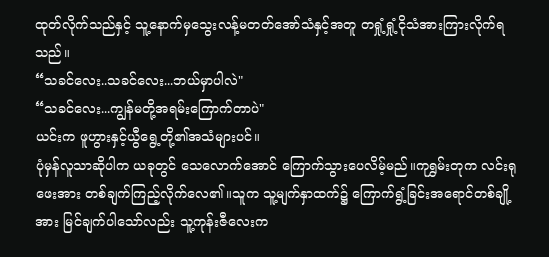ထုတ်လိုက်သည်နှင့် သူ့နောက်မှသွေးလန့်မတတ်အော်သံနှင့်အတူ တရှုံ့ရှုံ့ငိုသံအားကြားလိုက်ရသည်။
“သခင်လေး..သခင်လေး...ဘယ်မှာပါလဲ"
“သခင်လေး...ကျွန်မတို့အရမ်းကြောက်တာပဲ"
ယင်းက ဖူဟွားနှင့်ယွီရွေ့တို့၏အသံများပင်။
ပုံမှန်လူသာဆိုပါက ယခုတွင် သေလောက်အောင် ကြောက်သွားပေလိမ့်မည်။ကုရွှမ်းတုက လင်းရုဖေးအား တစ်ချက်ကြည့်လိုက်လေ၏။သူက သူ့မျက်နှာထက်၌ ကြောက်ရွံ့ခြင်းအရောင်တစ်ချို့အား မြင်ချက်ပါသော်လည်း သူ့ကုန်းဇီလေးက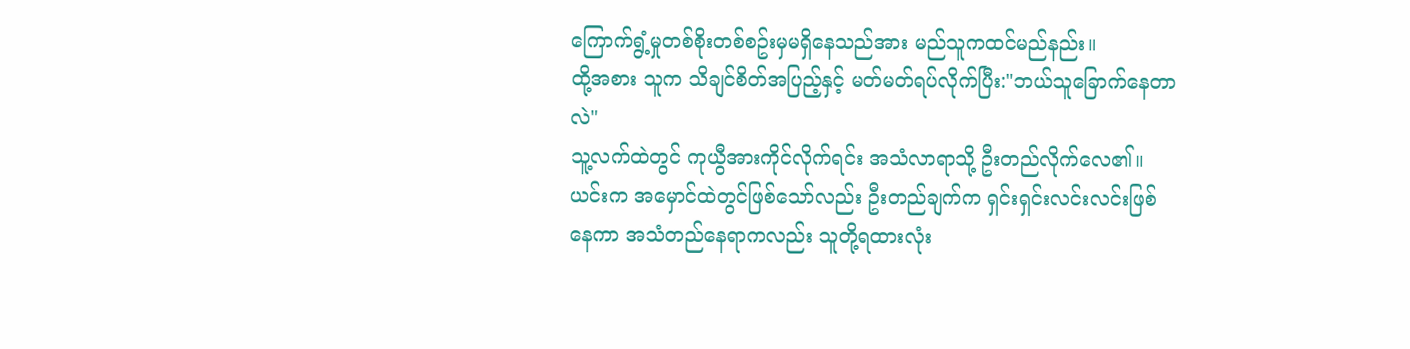ကြောက်ရွံ့မှုတစ်စိုးတစ်စဥ်းမှမရှိနေသည်အား မည်သူကထင်မည်နည်း။
ထို့အစား သူက သိချင်စိတ်အပြည့်နှင့် မတ်မတ်ရပ်လိုက်ပြီး:"ဘယ်သူခြောက်နေတာလဲ"
သူ့လက်ထဲတွင် ကုယွီအားကိုင်လိုက်ရင်း အသံလာရာသို့ ဦးတည်လိုက်လေ၏။ယင်းက အမှောင်ထဲတွင်ဖြစ်သော်လည်း ဦးတည်ချက်က ရှင်းရှင်းလင်းလင်းဖြစ်နေကာ အသံတည်နေရာကလည်း သူတို့ရထားလုံး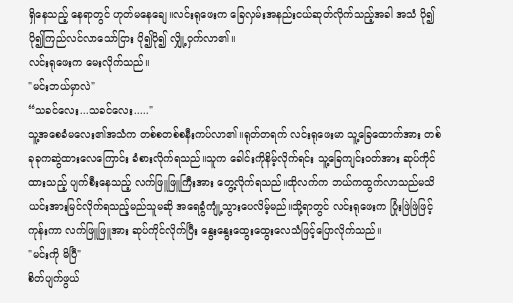ရှိနေသည့် နေရာတွင် ဟုတ်မနေချေ။လင်းရုဖေးက ခြေလှမ်းအနည်းငယ်ဆုတ်လိုက်သည့်အခါ အသံ ပို၍ပို၍ကြည်လင်လာသော်ငြား ပို၍ပို၍ လျှို့ဝှက်လာ၏။
လင်းရုဖေးက မေးလိုက်သည်။
"မင်းဘယ်မှာလဲ"
“သခင်လေး...သခင်လေး....."
သူ့အစေခံမလေး၏အသံက တစ်စတစ်စနီးကပ်လာ၏။ရုတ်တရက် လင်းရုဖေးမာ သူ့ခြေထောက်အား တစ်ခုခုကဆွဲထားလေကြောင်း ခံစားလိုက်ရသည်။သူက ခေါင်းကိုနိမ့်လိုက်ရင်း သူ့ခြေကျင်းဝတ်အား ဆုပ်ကိုင်ထားသည့် ပျက်စီးနေသည့် လက်ဖြူဖြူကြီးအား တွေ့လိုက်ရသည်။ထိုလက်က ဘယ်ကထွက်လာသည်မသိ ယင်းအားမြင်လိုက်ရသည့်မည်သူမဆို အရေခွံကျုံ့သွားပေလိမ့်မည်။သို့ရာတွင် လင်းရုဖေးက ပြုံးဖြဲဖြဲဖြင့် ကုန်းကာ လက်ဖြူဖြူအား ဆုပ်ကိုင်လိုက်ပြီး နွေးနွေးထွေးထွေးလေသံဖြင့်ပြောလိုက်သည်။
"မင်းကို မိပြီ"
စိတ်ပျက်ဖွယ်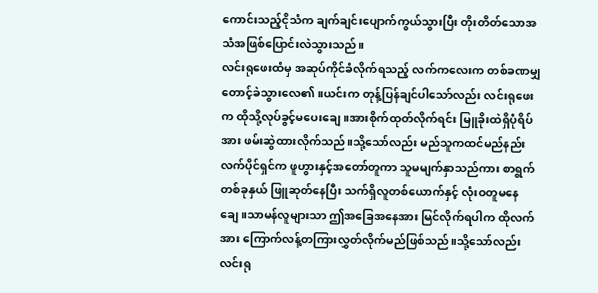ကောင်းသည့်ငိုသံက ချက်ချင်းပျောက်ကွယ်သွားပြီး တိုးတိတ်သောအသံအဖြစ်ပြောင်းလဲသွားသည်။
လင်းရုဖေးထံမှ အဆုပ်ကိုင်ခံလိုက်ရသည့် လက်ကလေးက တစ်ခဏမျှတောင့်ခဲသွားလေ၏။ယင်းက တုန့်ပြန်ချင်ပါသော်လည်း လင်းရုဖေးက ထိုသို့လုပ်ခွင့်မပေးချေ။အားစိုက်ထုတ်လိုက်ရင်း မြူခိုးထဲရှိပုံရိပ်အား ဖမ်းဆွဲထားလိုက်သည်။သို့သော်လည်း မည်သူကထင်မည်နည်း လက်ပိုင်ရှင်က ဖူဟွားနှင့်အတော်တူကာ သူမမျက်နှာသည်ကား စာရွက်တစ်ခုနှယ် ဖြူဆုတ်နေပြီး သက်ရှိလူတစ်ယောက်နှင့် လုံးဝတူမနေချေ။သာမန်လူများသာ ဤအခြေအနေအား မြင်လိုက်ရပါက ထိုလက်အား ကြောက်လန့်တကြားလွှတ်လိုက်မည်ဖြစ်သည်။သို့သော်လည်း လင်းရု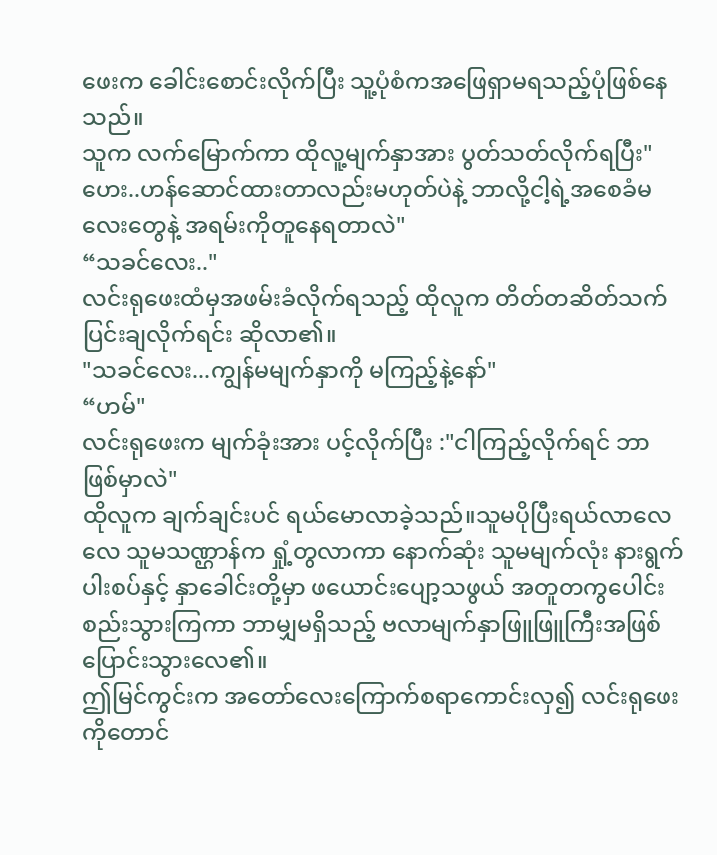ဖေးက ခေါင်းစောင်းလိုက်ပြီး သူ့ပုံစံကအဖြေရှာမရသည့်ပုံဖြစ်နေသည်။
သူက လက်မြောက်ကာ ထိုလူ့မျက်နှာအား ပွတ်သတ်လိုက်ရပြီး"ဟေး..ဟန်ဆောင်ထားတာလည်းမဟုတ်ပဲနဲ့ ဘာလို့ငါ့ရဲ့အစေခံမလေးတွေနဲ့ အရမ်းကိုတူနေရတာလဲ"
“သခင်လေး.."
လင်းရုဖေးထံမှအဖမ်းခံလိုက်ရသည့် ထိုလူက တိတ်တဆိတ်သက်ပြင်းချလိုက်ရင်း ဆိုလာ၏။
"သခင်လေး...ကျွန်မမျက်နှာကို မကြည့်နဲ့နော်"
“ဟမ်"
လင်းရုဖေးက မျက်ခုံးအား ပင့်လိုက်ပြီး :"ငါကြည့်လိုက်ရင် ဘာဖြစ်မှာလဲ"
ထိုလူက ချက်ချင်းပင် ရယ်မောလာခဲ့သည်။သူမပိုပြီးရယ်လာလေလေ သူမသဏ္ဌာန်က ရှုံ့တွလာကာ နောက်ဆုံး သူမမျက်လုံး နားရွက် ပါးစပ်နှင့် နှာခေါင်းတို့မှာ ဖယောင်းပျော့သဖွယ် အတူတကွပေါင်းစည်းသွားကြကာ ဘာမျှမရှိသည့် ဗလာမျက်နှာဖြူဖြူကြီးအဖြစ်ပြောင်းသွားလေ၏။
ဤမြင်ကွင်းက အတော်လေးကြောက်စရာကောင်းလှ၍ လင်းရုဖေးကိုတောင်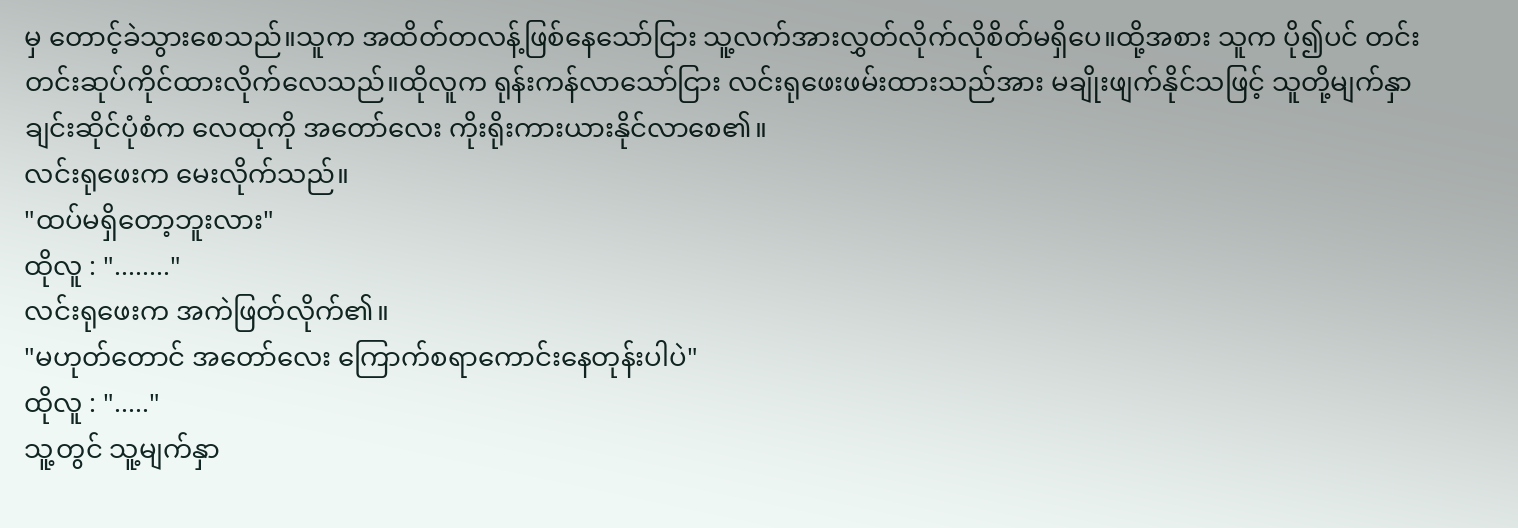မှ တောင့်ခဲသွားစေသည်။သူက အထိတ်တလန့်ဖြစ်နေသော်ငြား သူ့လက်အားလွှတ်လိုက်လိုစိတ်မရှိပေ။ထို့အစား သူက ပို၍ပင် တင်းတင်းဆုပ်ကိုင်ထားလိုက်လေသည်။ထိုလူက ရုန်းကန်လာသော်ငြား လင်းရုဖေးဖမ်းထားသည်အား မချိုးဖျက်နိုင်သဖြင့် သူတို့မျက်နှာချင်းဆိုင်ပုံစံက လေထုကို အတော်လေး ကိုးရိုးကားယားနိုင်လာစေ၏။
လင်းရုဖေးက မေးလိုက်သည်။
"ထပ်မရှိတော့ဘူးလား"
ထိုလူ : "........"
လင်းရုဖေးက အကဲဖြတ်လိုက်၏။
"မဟုတ်တောင် အတော်လေး ကြောက်စရာကောင်းနေတုန်းပါပဲ"
ထိုလူ : "....."
သူ့တွင် သူ့မျက်နှာ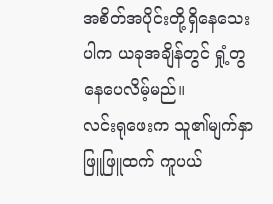အစိတ်အပိုင်းတို့ရှိနေသေးပါက ယခုအချိန်တွင် ရှုံ့တွနေပေလိမ့်မည်။
လင်းရုဖေးက သူ၏မျက်နှာဖြူဖြူထက် ကူပယ်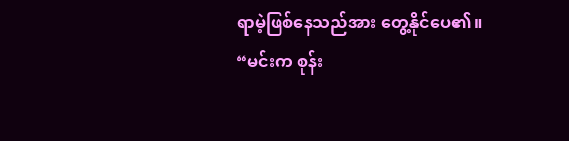ရာမဲ့ဖြစ်နေသည်အား တွေ့နိုင်ပေ၏။
“မင်းက စုန်း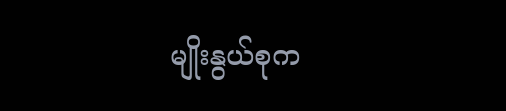မျိုးနွယ်စုက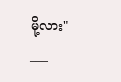မို့လား"
___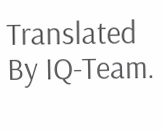Translated By IQ-Team.